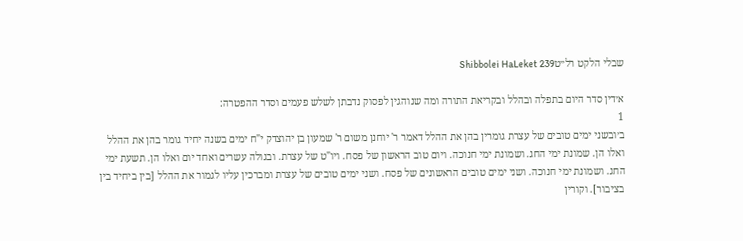שבלי הלקט רל״טShibbolei HaLeket 239

א׳דין סדר היום בתפלה ובהלל ובקריאת התורה ומה שנוהגין לפסוק נדבתן לשלש פעמים וסדר ההפטרה:
1
ב׳ובשני ימים טובים של עצרת גומרין בהן את ההלל דאמר ר' יוחנן משום ר' שמעון בן יהוצדק י"ח ימים בשנה יחיד גומר בהן את ההלל ואלו הן. שמונת ימי החג. ושמונת ימי חנוכה. ויום טוב הראשון של פסח. ויו"ט של עצרת. ובגולה עשרים ואחד יום ואלו הן. תשעת ימי החג. ושמונת ימי חנוכה. ושני ימים טובים הראשונים של פסח. ושני ימים טובים של עצרת ומברכין עליו לגמור את ההלל [בין ביחיד בין בציבור]. וקורין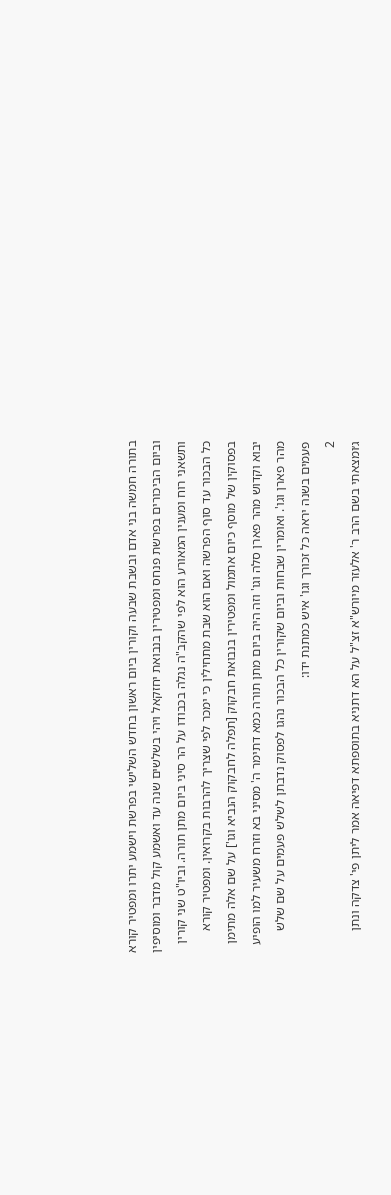בתורה חמשה בני אדם ובשבת שבעה וקורין ביום ראשון בחדש השלישי בפרשת וישמע יתרו ומפטיר קורא וביום הביכורים בפרשת פנחס ומפטירין בנבואת יחזקאל ויהי בשלשים שנה עד ואשמע קול מדבר ומוסיפין ותשאני רוח ומענין המאורע הוא לפי שהקב"ה נגלה בכבודו על הר סיני ביום מתן תורה. וביו"ט שני קורין כל הבכור עד סוף הפרשה ואם הוא שבת מתחילין כי ימכר לפי שצריך להרבות בקרואין. ומפטיר קורא בפסוקין של מוסף כיום אתמול ומפטירין בנבואת חבקוק [תפלה לחבקוק הנביא וגו'] על שם אלה מתימן יבוא וקדוש מהר פארן סלה וגו' וזה היה ביום מתן תורה כמא דתימר ה' מסיני בא וזרח משעיר למו הופיע מהר פארן וגו'. ואומרין שבחות וביום שקורין כל הבכור נהגו לפסוק נדבתן לשלש פעמים על שם שלש פעמים בשנה יראה כל זכורך וגו' איש כמתנת ידו:
2
ג׳ומצאתי בשם הרב ר' אלעזר מיורש"א זצ"ל על הא דתניא בתוספתא דפיאה אמר ליתן פי' צדקה ונתן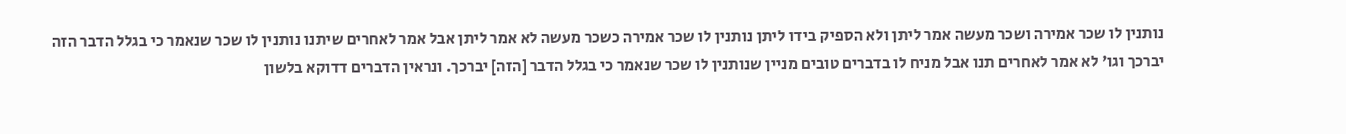נותנין לו שכר אמירה ושכר מעשה אמר ליתן ולא הספיק בידו ליתן נותנין לו שכר אמירה כשכר מעשה לא אמר ליתן אבל אמר לאחרים שיתנו נותנין לו שכר שנאמר כי בגלל הדבר הזה יברכך וגו' לא אמר לאחרים תנו אבל מניח לו בדברים טובים מניין שנותנין לו שכר שנאמר כי בגלל הדבר [הזה] יברכך. ונראין הדברים דדוקא בלשון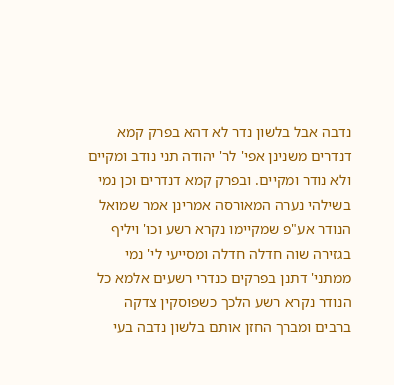נדבה אבל בלשון נדר לא דהא בפרק קמא דנדרים משנינן אפי' לר' יהודה תני נודב ומקיים ולא נודר ומקיים. ובפרק קמא דנדרים וכן נמי בשילהי נערה המאורסה אמרינן אמר שמואל הנודר אע"פ שמקיימו נקרא רשע וכו' ויליף בגזירה שוה חדלה חדלה ומסייעי לי' נמי ממתני' דתנן בפרקים כנדרי רשעים אלמא כל הנודר נקרא רשע הלכך כשפוסקין צדקה ברבים ומברך החזן אותם בלשון נדבה בעי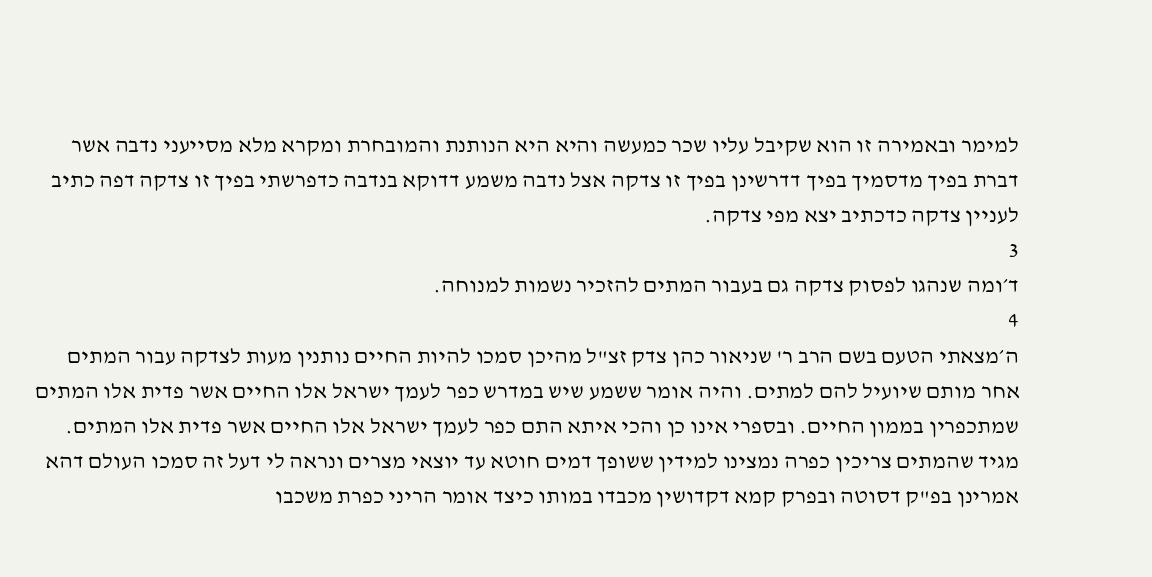למימר ובאמירה זו הוא שקיבל עליו שכר כמעשה והיא היא הנותנת והמובחרת ומקרא מלא מסייעני נדבה אשר דברת בפיך מדסמיך בפיך דדרשינן בפיך זו צדקה אצל נדבה משמע דדוקא בנדבה כדפרשתי בפיך זו צדקה דפה כתיב לעניין צדקה כדכתיב יצא מפי צדקה.
3
ד׳ומה שנהגו לפסוק צדקה גם בעבור המתים להזכיר נשמות למנוחה.
4
ה׳מצאתי הטעם בשם הרב ר' שניאור כהן צדק זצ"ל מהיכן סמכו להיות החיים נותנין מעות לצדקה עבור המתים אחר מותם שיועיל להם למתים. והיה אומר ששמע שיש במדרש כפר לעמך ישראל אלו החיים אשר פדית אלו המתים שמתכפרין בממון החיים. ובספרי אינו כן והכי איתא התם כפר לעמך ישראל אלו החיים אשר פדית אלו המתים. מגיד שהמתים צריכין כפרה נמצינו למידין ששופך דמים חוטא עד יוצאי מצרים ונראה לי דעל זה סמכו העולם דהא אמרינן בפ"ק דסוטה ובפרק קמא דקדושין מכבדו במותו כיצד אומר הריני כפרת משכבו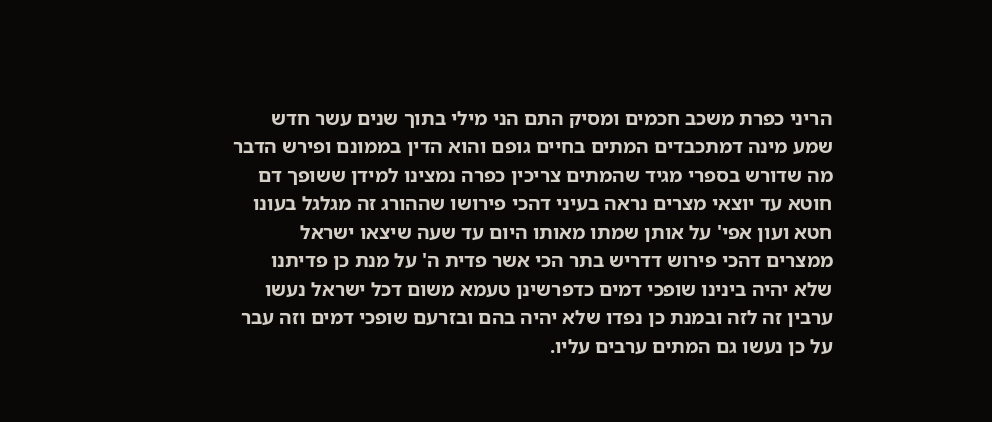הריני כפרת משכב חכמים ומסיק התם הני מילי בתוך שנים עשר חדש שמע מינה דמתכבדים המתים בחיים גופם והוא הדין בממונם ופירש הדבר מה שדורש בספרי מגיד שהמתים צריכין כפרה נמצינו למידן ששופך דם חוטא עד יוצאי מצרים נראה בעיני דהכי פירושו שההורג זה מגלגל בעונו חטא ועון אפי' על אותן שמתו מאותו היום עד שעה שיצאו ישראל ממצרים דהכי פירוש דדריש בתר הכי אשר פדית ה' על מנת כן פדיתנו שלא יהיה בינינו שופכי דמים כדפרשינן טעמא משום דכל ישראל נעשו ערבין זה לזה ובמנת כן נפדו שלא יהיה בהם ובזרעם שופכי דמים וזה עבר על כן נעשו גם המתים ערבים עליו.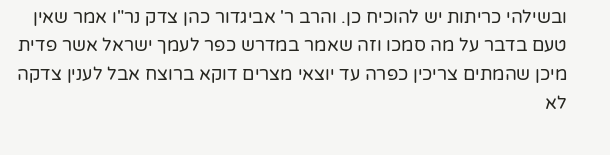ובשילהי כריתות יש להוכיח כן. והרב ר' אביגדור כהן צדק נר"ו אמר שאין טעם בדבר על מה סמכו וזה שאמר במדרש כפר לעמך ישראל אשר פדית מיכן שהמתים צריכין כפרה עד יוצאי מצרים דוקא ברוצח אבל לענין צדקה לא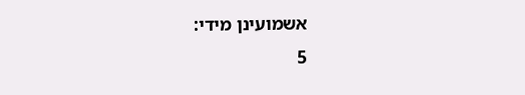אשמועינן מידי:
5